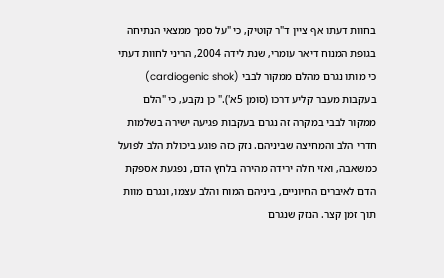בחוות דעתו אף ציין ד"ר קוטיק, כי "על סמך ממצאי הנתיחה בגופת המנוח דיאר עומרי, שנת לידה 2004, הריני לחוות דעתי כי מותו נגרם מהלם ממקור לבבי (cardiogenic shok) בעקבות מעבר קליע דרכו (סומן 5א')." כן נקבע, כי "הלם ממקור לבבי במקרה זה נגרם בעקבות פגיעה ישירה בשלמות חדרי הלב והמחיצה שביניהם. נזק כזה פוגע ביכולת הלב לפועל כמשאבה, ואזי חלה ירידה מהירה בלחץ הדם, נפגעת אספקת הדם לאיברים החיוניים, ביניהם המוח והלב עצמו, ונגרם מוות תוך זמן קצר. הנזק שנגרם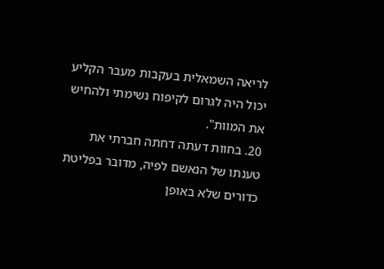לריאה השמאלית בעקבות מעבר הקליע יכול היה לגרום לקיפוח נשימתי ולהחיש את המוות".
20. בחוות דעתה דחתה חברתי את טענתו של הנאשם לפיה, מדובר בפליטת כדורים שלא באופן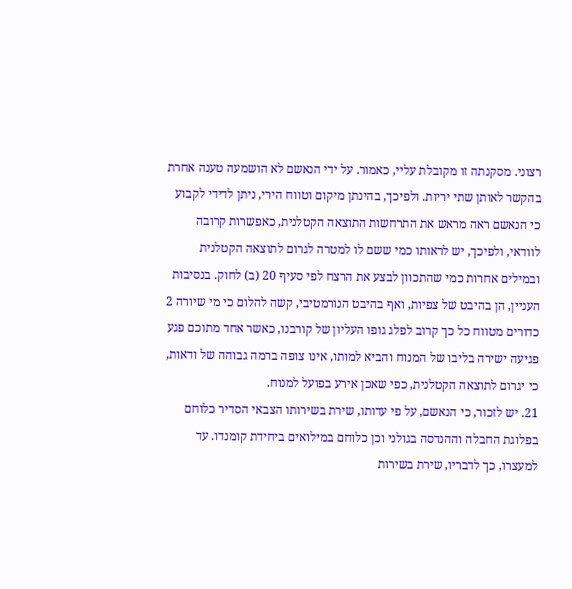רצוני. מסקנתה זו מקובלת עליי, כאמור. על ידי הנאשם לא הושמעה טענה אחרת בהקשר לאותן שתי יריות. ולפיכך, בהינתן מיקום וטווח הירי, ניתן לדידי לקבוע כי הנאשם ראה מראש את התרחשות התוצאה הקטלנית, כאפשרות קרובה לוודאי, ולפיכך, יש לראותו כמי ששם לו למטרה לגרום לתוצאה הקטלנית ובמילים אחרות כמי שהתכוון לבצע את הרצח לפי סעיף 20 (ב) לחוק. בנסיבות העניין, הן בהיבט של צפיות, ואף בהיבט הנורמטיבי, קשה להלום כי מי שיורה 2 כדורים מטווח כל כך קרוב לפלג גופו העליון של קורבנו, כאשר אחד מתוכם פגע פגיעה ישירה בליבו של המנוח והביא למותו, אינו צופה ברמה גבוהה של ודאות, כי יגרום לתוצאה הקטלנית, כפי שאכן אירע בפועל למנוח.
21. יש לזכור, כי הנאשם, על פי עדותו, שירת בשירותו הצבאי הסדיר כלוחם בפלוגת החבלה וההנדסה בגולני וכן כלוחם במילואים ביחידת קומנדו. עד למעצרו, כך לדבריו, שירת בשירות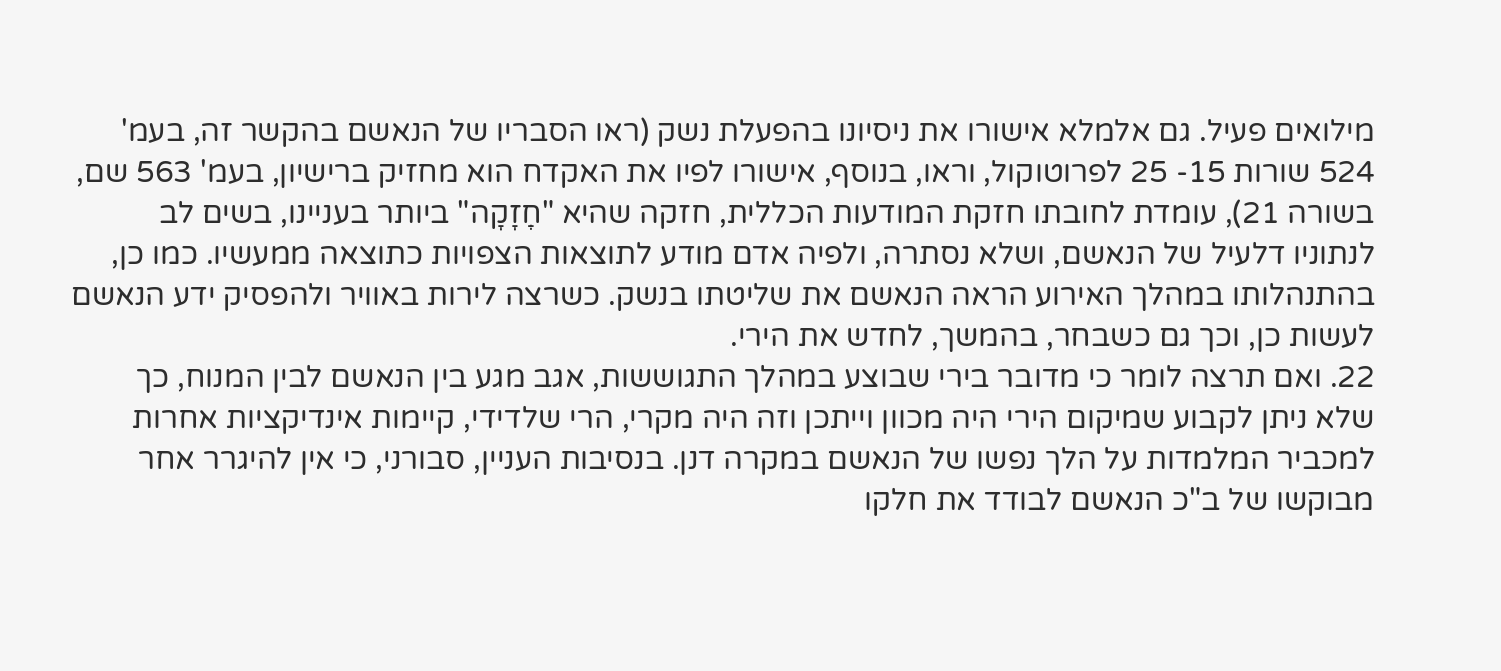מילואים פעיל. גם אלמלא אישורו את ניסיונו בהפעלת נשק (ראו הסבריו של הנאשם בהקשר זה, בעמ' 524 שורות 15- 25 לפרוטוקול, וראו, בנוסף, אישורו לפיו את האקדח הוא מחזיק ברישיון, בעמ' 563 שם, בשורה 21), עומדת לחובתו חזקת המודעות הכללית, חזקה שהיא "חְַזָקָה" ביותר בעניינו, בשים לב לנתוניו דלעיל של הנאשם, ושלא נסתרה, ולפיה אדם מודע לתוצאות הצפויות כתוצאה ממעשיו. כמו כן, בהתנהלותו במהלך האירוע הראה הנאשם את שליטתו בנשק. כשרצה לירות באוויר ולהפסיק ידע הנאשם לעשות כן, וכך גם כשבחר, בהמשך, לחדש את הירי.
22. ואם תרצה לומר כי מדובר בירי שבוצע במהלך התגוששות, אגב מגע בין הנאשם לבין המנוח, כך שלא ניתן לקבוע שמיקום הירי היה מכוון וייתכן וזה היה מקרי, הרי שלדידי, קיימות אינדיקציות אחרות למכביר המלמדות על הלך נפשו של הנאשם במקרה דנן. בנסיבות העניין, סבורני, כי אין להיגרר אחר מבוקשו של ב"כ הנאשם לבודד את חלקו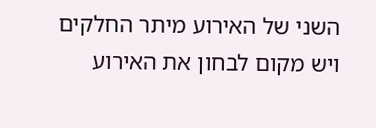השני של האירוע מיתר החלקים ויש מקום לבחון את האירוע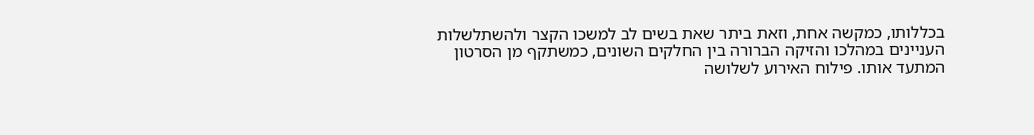בכללותו, כמקשה אחת, וזאת ביתר שאת בשים לב למשכו הקצר ולהשתלשלות העניינים במהלכו והזיקה הברורה בין החלקים השונים, כמשתקף מן הסרטון המתעד אותו. פילוח האירוע לשלושה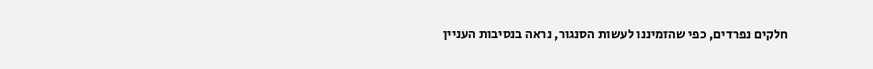חלקים נפרדים, כפי שהזמיננו לעשות הסנגור, נראה בנסיבות העניין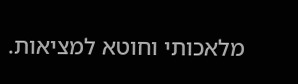מלאכותי וחוטא למציאות.